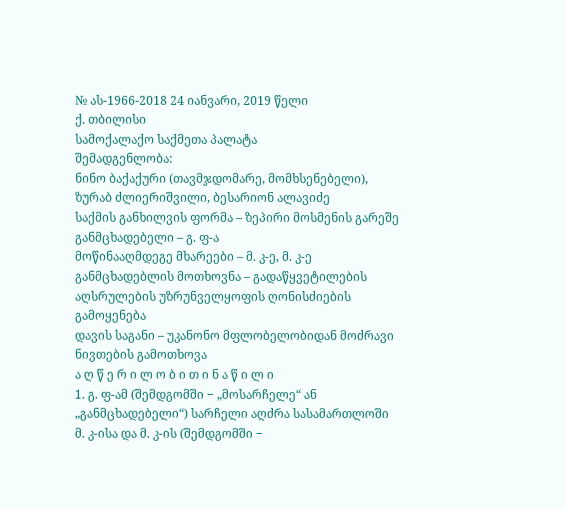№ ას-1966-2018 24 იანვარი, 2019 წელი
ქ. თბილისი
სამოქალაქო საქმეთა პალატა
შემადგენლობა:
ნინო ბაქაქური (თავმჯდომარე, მომხსენებელი),
ზურაბ ძლიერიშვილი, ბესარიონ ალავიძე
საქმის განხილვის ფორმა – ზეპირი მოსმენის გარეშე
განმცხადებელი – გ. ფ-ა
მოწინააღმდეგე მხარეები – მ. კ-ე, მ. კ-ე
განმცხადებლის მოთხოვნა – გადაწყვეტილების აღსრულების უზრუნველყოფის ღონისძიების გამოყენება
დავის საგანი – უკანონო მფლობელობიდან მოძრავი ნივთების გამოთხოვა
ა ღ წ ე რ ი ლ ო ბ ი თ ი ნ ა წ ი ლ ი
1. გ. ფ-ამ (შემდგომში − „მოსარჩელე“ ან „განმცხადებელი“) სარჩელი აღძრა სასამართლოში მ. კ-ისა და მ. კ-ის (შემდგომში −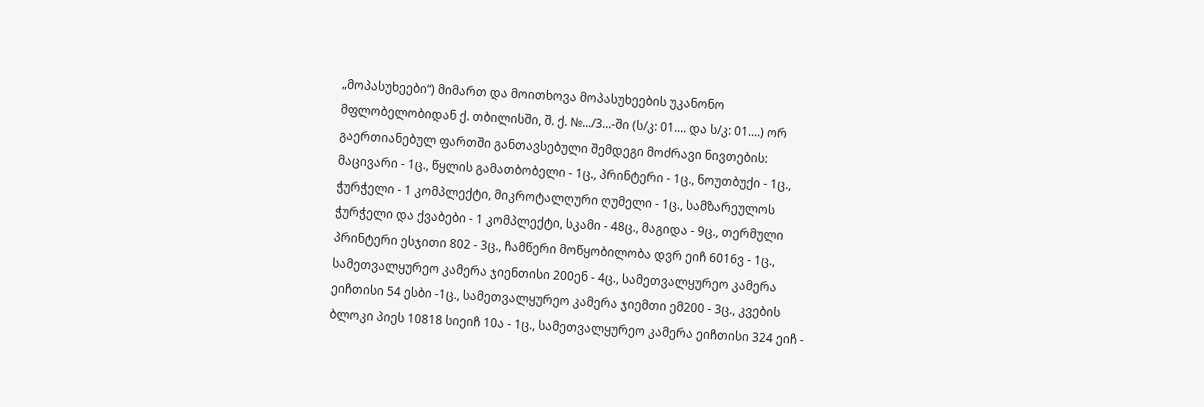„მოპასუხეები“) მიმართ და მოითხოვა მოპასუხეების უკანონო მფლობელობიდან ქ. თბილისში, შ. ქ. №.../3...-ში (ს/კ: 01.... და ს/კ: 01....) ორ გაერთიანებულ ფართში განთავსებული შემდეგი მოძრავი ნივთების: მაცივარი - 1ც., წყლის გამათბობელი - 1ც., პრინტერი - 1ც., ნოუთბუქი - 1ც., ჭურჭელი - 1 კომპლექტი, მიკროტალღური ღუმელი - 1ც., სამზარეულოს ჭურჭელი და ქვაბები - 1 კომპლექტი, სკამი - 48ც., მაგიდა - 9ც., თერმული პრინტერი ესჯითი 802 - 3ც., ჩამწერი მოწყობილობა დვრ ეიჩ 6016ვ - 1ც., სამეთვალყურეო კამერა ჯიენთისი 200ენ - 4ც., სამეთვალყურეო კამერა ეიჩთისი 54 ესბი -1ც., სამეთვალყურეო კამერა ჯიემთი ემ200 - 3ც., კვების ბლოკი პიეს 10818 სიეიჩ 10ა - 1ც., სამეთვალყურეო კამერა ეიჩთისი 324 ეიჩ -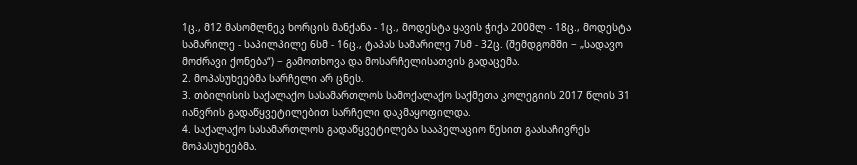1ც., მ12 მასომლნეკ ხორცის მანქანა - 1ც., მოდესტა ყავის ჭიქა 200მლ - 18ც., მოდესტა სამარილე - საპილპილე 6სმ - 16ც., ტაპას სამარილე 7სმ - 32ც. (შემდგომში − „სადავო მოძრავი ქონება“) − გამოთხოვა და მოსარჩელისათვის გადაცემა.
2. მოპასუხეებმა სარჩელი არ ცნეს.
3. თბილისის საქალაქო სასამართლოს სამოქალაქო საქმეთა კოლეგიის 2017 წლის 31 იანვრის გადაწყვეტილებით სარჩელი დაკმაყოფილდა.
4. საქალაქო სასამართლოს გადაწყვეტილება სააპელაციო წესით გაასაჩივრეს მოპასუხეებმა.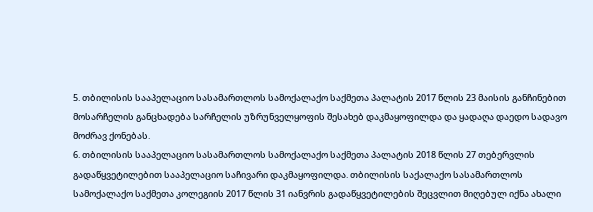5. თბილისის სააპელაციო სასამართლოს სამოქალაქო საქმეთა პალატის 2017 წლის 23 მაისის განჩინებით მოსარჩელის განცხადება სარჩელის უზრუნველყოფის შესახებ დაკმაყოფილდა და ყადაღა დაედო სადავო მოძრავ ქონებას.
6. თბილისის სააპელაციო სასამართლოს სამოქალაქო საქმეთა პალატის 2018 წლის 27 თებერვლის გადაწყვეტილებით სააპელაციო საჩივარი დაკმაყოფილდა. თბილისის საქალაქო სასამართლოს სამოქალაქო საქმეთა კოლეგიის 2017 წლის 31 იანვრის გადაწყვეტილების შეცვლით მიღებულ იქნა ახალი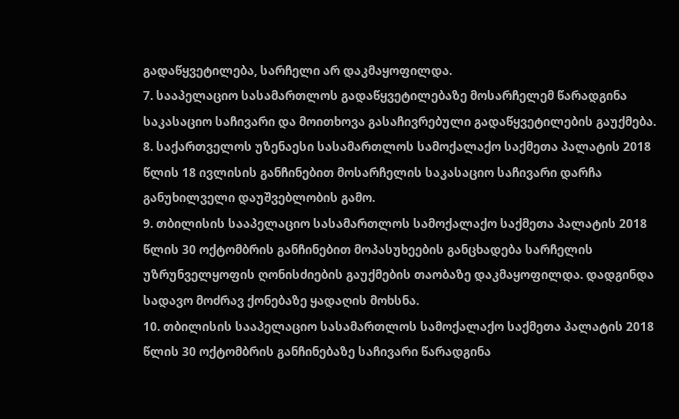გადაწყვეტილება, სარჩელი არ დაკმაყოფილდა.
7. სააპელაციო სასამართლოს გადაწყვეტილებაზე მოსარჩელემ წარადგინა საკასაციო საჩივარი და მოითხოვა გასაჩივრებული გადაწყვეტილების გაუქმება.
8. საქართველოს უზენაესი სასამართლოს სამოქალაქო საქმეთა პალატის 2018 წლის 18 ივლისის განჩინებით მოსარჩელის საკასაციო საჩივარი დარჩა განუხილველი დაუშვებლობის გამო.
9. თბილისის სააპელაციო სასამართლოს სამოქალაქო საქმეთა პალატის 2018 წლის 30 ოქტომბრის განჩინებით მოპასუხეების განცხადება სარჩელის უზრუნველყოფის ღონისძიების გაუქმების თაობაზე დაკმაყოფილდა. დადგინდა სადავო მოძრავ ქონებაზე ყადაღის მოხსნა.
10. თბილისის სააპელაციო სასამართლოს სამოქალაქო საქმეთა პალატის 2018 წლის 30 ოქტომბრის განჩინებაზე საჩივარი წარადგინა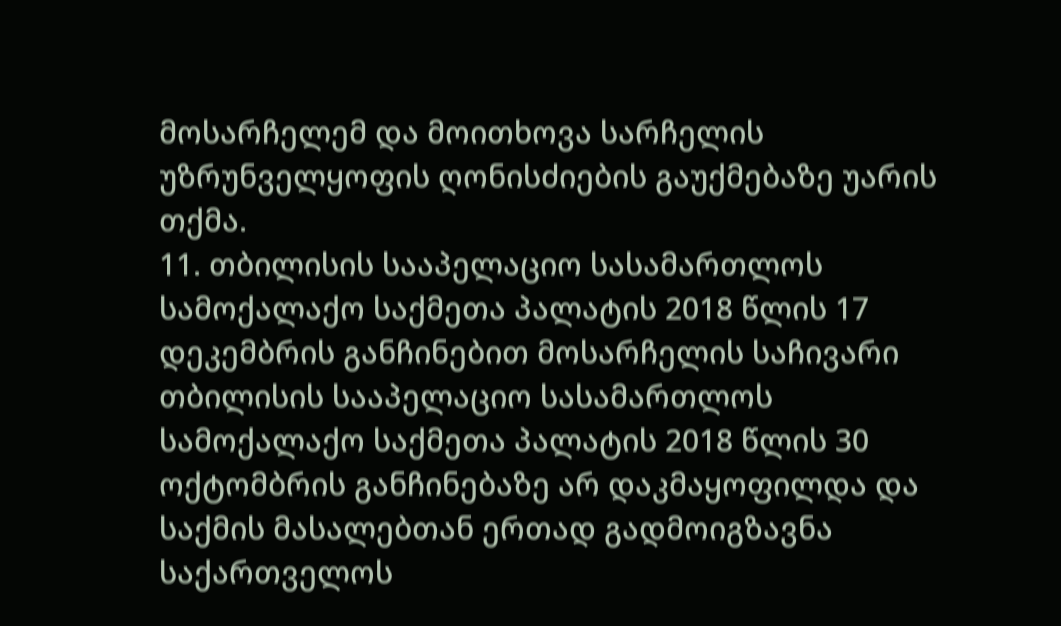მოსარჩელემ და მოითხოვა სარჩელის უზრუნველყოფის ღონისძიების გაუქმებაზე უარის თქმა.
11. თბილისის სააპელაციო სასამართლოს სამოქალაქო საქმეთა პალატის 2018 წლის 17 დეკემბრის განჩინებით მოსარჩელის საჩივარი თბილისის სააპელაციო სასამართლოს სამოქალაქო საქმეთა პალატის 2018 წლის 30 ოქტომბრის განჩინებაზე არ დაკმაყოფილდა და საქმის მასალებთან ერთად გადმოიგზავნა საქართველოს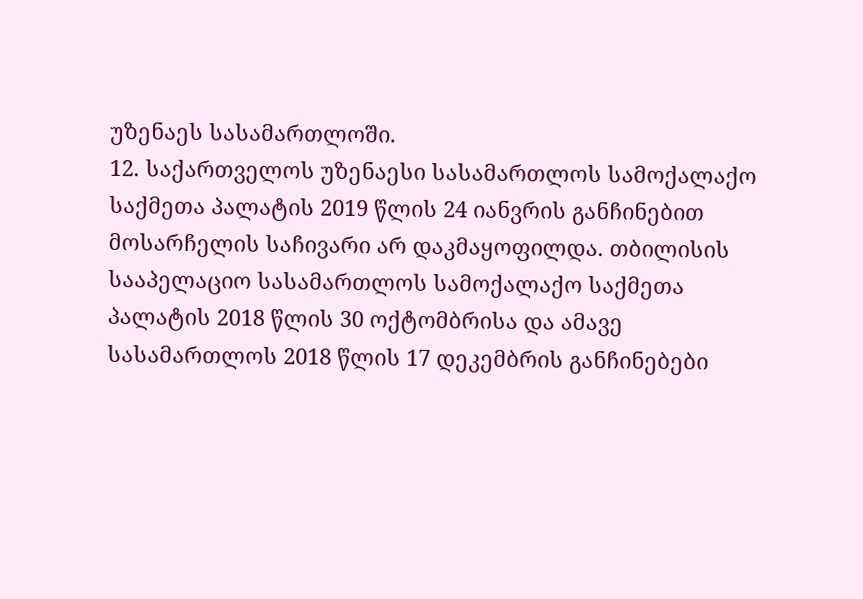უზენაეს სასამართლოში.
12. საქართველოს უზენაესი სასამართლოს სამოქალაქო საქმეთა პალატის 2019 წლის 24 იანვრის განჩინებით მოსარჩელის საჩივარი არ დაკმაყოფილდა. თბილისის სააპელაციო სასამართლოს სამოქალაქო საქმეთა პალატის 2018 წლის 30 ოქტომბრისა და ამავე სასამართლოს 2018 წლის 17 დეკემბრის განჩინებები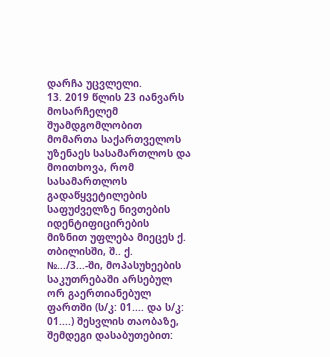დარჩა უცვლელი.
13. 2019 წლის 23 იანვარს მოსარჩელემ შუამდგომლობით მომართა საქართველოს უზენაეს სასამართლოს და მოითხოვა, რომ სასამართლოს გადაწყვეტილების საფუძველზე ნივთების იდენტიფიცირების მიზნით უფლება მიეცეს ქ. თბილისში, შ.. ქ. №.../3...-ში, მოპასუხეების საკუთრებაში არსებულ ორ გაერთიანებულ ფართში (ს/კ: 01.... და ს/კ: 01....) შესვლის თაობაზე, შემდეგი დასაბუთებით: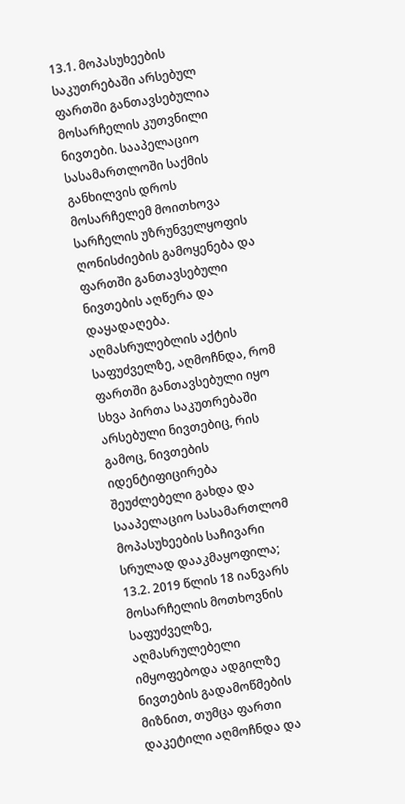13.1. მოპასუხეების საკუთრებაში არსებულ ფართში განთავსებულია მოსარჩელის კუთვნილი ნივთები. სააპელაციო სასამართლოში საქმის განხილვის დროს მოსარჩელემ მოითხოვა სარჩელის უზრუნველყოფის ღონისძიების გამოყენება და ფართში განთავსებული ნივთების აღწერა და დაყადაღება. აღმასრულებლის აქტის საფუძველზე, აღმოჩნდა, რომ ფართში განთავსებული იყო სხვა პირთა საკუთრებაში არსებული ნივთებიც, რის გამოც, ნივთების იდენტიფიცირება შეუძლებელი გახდა და სააპელაციო სასამართლომ მოპასუხეების საჩივარი სრულად დააკმაყოფილა;
13.2. 2019 წლის 18 იანვარს მოსარჩელის მოთხოვნის საფუძველზე, აღმასრულებელი იმყოფებოდა ადგილზე ნივთების გადამოწმების მიზნით, თუმცა ფართი დაკეტილი აღმოჩნდა და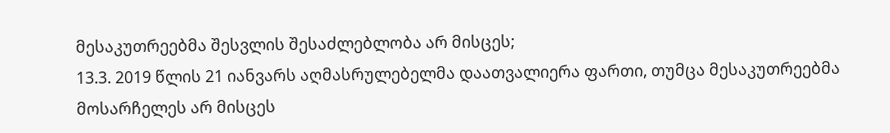მესაკუთრეებმა შესვლის შესაძლებლობა არ მისცეს;
13.3. 2019 წლის 21 იანვარს აღმასრულებელმა დაათვალიერა ფართი, თუმცა მესაკუთრეებმა მოსარჩელეს არ მისცეს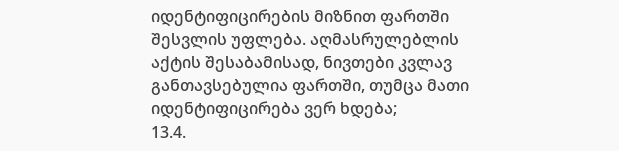იდენტიფიცირების მიზნით ფართში შესვლის უფლება. აღმასრულებლის აქტის შესაბამისად, ნივთები კვლავ განთავსებულია ფართში, თუმცა მათი იდენტიფიცირება ვერ ხდება;
13.4.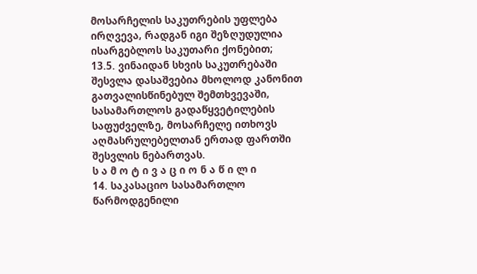მოსარჩელის საკუთრების უფლება ირღვევა, რადგან იგი შეზღუდულია ისარგებლოს საკუთარი ქონებით;
13.5. ვინაიდან სხვის საკუთრებაში შესვლა დასაშვებია მხოლოდ კანონით გათვალისწინებულ შემთხვევაში, სასამართლოს გადაწყვეტილების საფუძველზე, მოსარჩელე ითხოვს აღმასრულებელთან ერთად ფართში შესვლის ნებართვას.
ს ა მ ო ტ ი ვ ა ც ი ო ნ ა წ ი ლ ი
14. საკასაციო სასამართლო წარმოდგენილი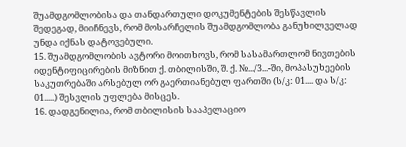შუამდგომლობისა და თანდართული დოკუმენტების შესწავლის შედეგად, მიიჩნევს, რომ მოსარჩელის შუამდგომლობა განუხილველად უნდა იქნას დატოვებული.
15. შუამდგომლობის ავტორი მოითხოვს, რომ სასამართლომ ნივთების იდენტიფიცირების მიზნით ქ. თბილისში, შ. ქ. №.../3...-ში, მოპასუხეების საკუთრებაში არსებულ ორ გაერთიანებულ ფართში (ს/კ: 01.... და ს/კ: 01.....) შესვლის უფლება მისცეს.
16. დადგენილია, რომ თბილისის სააპელაციო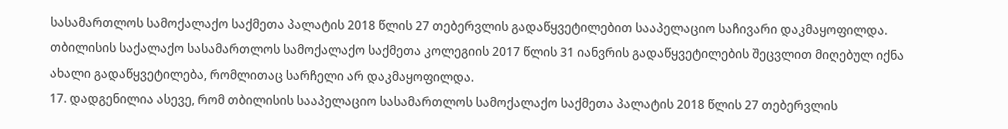სასამართლოს სამოქალაქო საქმეთა პალატის 2018 წლის 27 თებერვლის გადაწყვეტილებით სააპელაციო საჩივარი დაკმაყოფილდა. თბილისის საქალაქო სასამართლოს სამოქალაქო საქმეთა კოლეგიის 2017 წლის 31 იანვრის გადაწყვეტილების შეცვლით მიღებულ იქნა ახალი გადაწყვეტილება, რომლითაც სარჩელი არ დაკმაყოფილდა.
17. დადგენილია ასევე, რომ თბილისის სააპელაციო სასამართლოს სამოქალაქო საქმეთა პალატის 2018 წლის 27 თებერვლის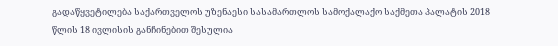გადაწყვეტილება საქართველოს უზენაესი სასამართლოს სამოქალაქო საქმეთა პალატის 2018 წლის 18 ივლისის განჩინებით შესულია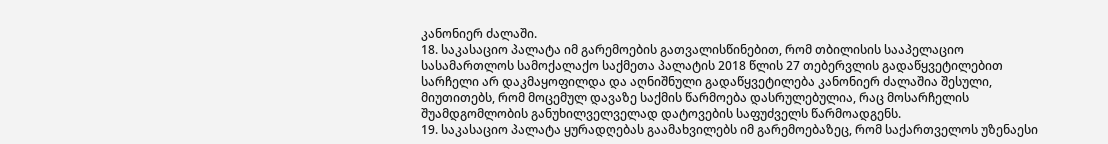კანონიერ ძალაში.
18. საკასაციო პალატა იმ გარემოების გათვალისწინებით, რომ თბილისის სააპელაციო სასამართლოს სამოქალაქო საქმეთა პალატის 2018 წლის 27 თებერვლის გადაწყვეტილებით სარჩელი არ დაკმაყოფილდა და აღნიშნული გადაწყვეტილება კანონიერ ძალაშია შესული, მიუთითებს, რომ მოცემულ დავაზე საქმის წარმოება დასრულებულია, რაც მოსარჩელის შუამდგომლობის განუხილველველად დატოვების საფუძველს წარმოადგენს.
19. საკასაციო პალატა ყურადღებას გაამახვილებს იმ გარემოებაზეც, რომ საქართველოს უზენაესი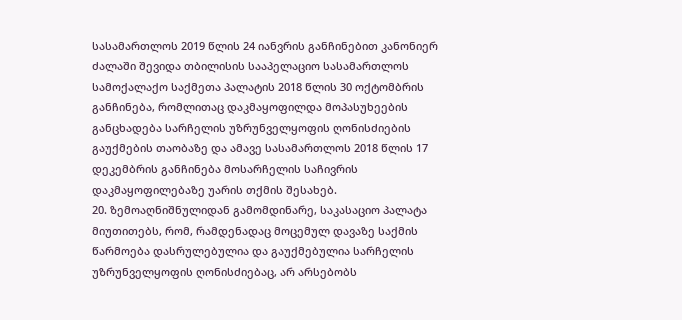სასამართლოს 2019 წლის 24 იანვრის განჩინებით კანონიერ ძალაში შევიდა თბილისის სააპელაციო სასამართლოს სამოქალაქო საქმეთა პალატის 2018 წლის 30 ოქტომბრის განჩინება, რომლითაც დაკმაყოფილდა მოპასუხეების განცხადება სარჩელის უზრუნველყოფის ღონისძიების გაუქმების თაობაზე და ამავე სასამართლოს 2018 წლის 17 დეკემბრის განჩინება მოსარჩელის საჩივრის დაკმაყოფილებაზე უარის თქმის შესახებ.
20. ზემოაღნიშნულიდან გამომდინარე, საკასაციო პალატა მიუთითებს, რომ, რამდენადაც მოცემულ დავაზე საქმის წარმოება დასრულებულია და გაუქმებულია სარჩელის უზრუნველყოფის ღონისძიებაც, არ არსებობს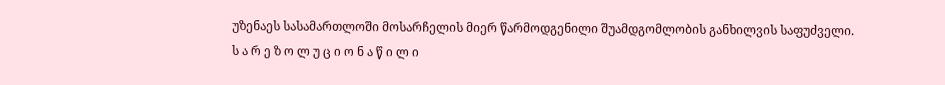უზენაეს სასამართლოში მოსარჩელის მიერ წარმოდგენილი შუამდგომლობის განხილვის საფუძველი.
ს ა რ ე ზ ო ლ უ ც ი ო ნ ა წ ი ლ ი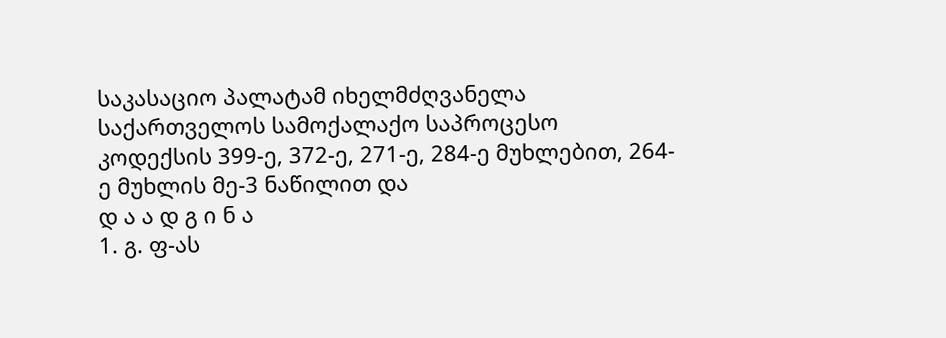საკასაციო პალატამ იხელმძღვანელა საქართველოს სამოქალაქო საპროცესო კოდექსის 399-ე, 372-ე, 271-ე, 284-ე მუხლებით, 264-ე მუხლის მე-3 ნაწილით და
დ ა ა დ გ ი ნ ა
1. გ. ფ-ას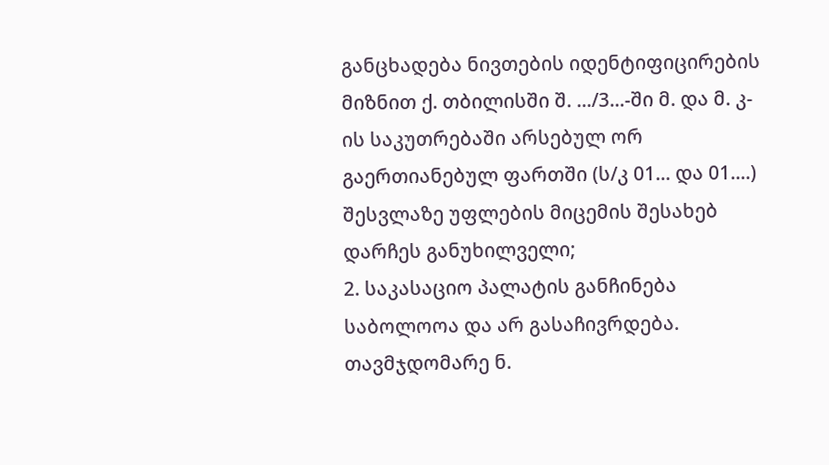განცხადება ნივთების იდენტიფიცირების მიზნით ქ. თბილისში შ. .../3...-ში მ. და მ. კ-ის საკუთრებაში არსებულ ორ გაერთიანებულ ფართში (ს/კ 01... და 01....) შესვლაზე უფლების მიცემის შესახებ დარჩეს განუხილველი;
2. საკასაციო პალატის განჩინება საბოლოოა და არ გასაჩივრდება.
თავმჯდომარე ნ.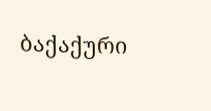ბაქაქური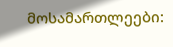მოსამართლეები: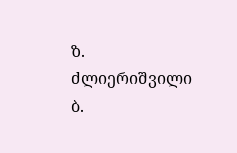ზ. ძლიერიშვილი
ბ.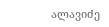ალავიძე